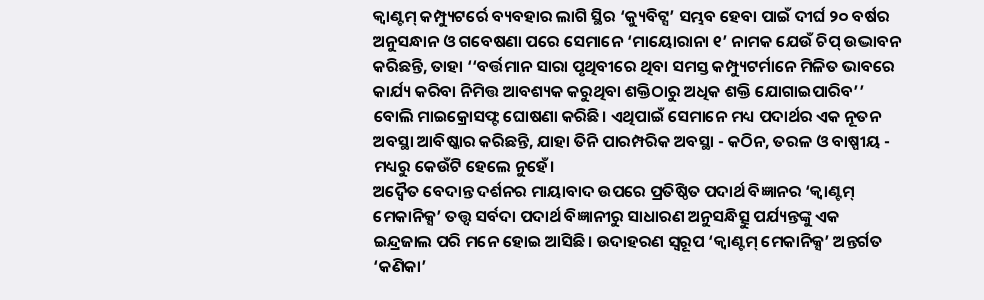କ୍ବାଣ୍ଟମ୍ କମ୍ପ୍ୟୁଟର୍ରେ ବ୍ୟବହାର ଲାଗି ସ୍ଥିର ‘କ୍ୟୁବିଟ୍ସ’ ସମ୍ଭବ ହେବା ପାଇଁ ଦୀର୍ଘ ୨୦ ବର୍ଷର ଅନୁସନ୍ଧାନ ଓ ଗବେଷଣା ପରେ ସେମାନେ ‘ମାୟୋରାନା ୧’ ନାମକ ଯେଉଁ ଚିପ୍ ଉଦ୍ଭାବନ କରିଛନ୍ତି, ତାହା ‘‘ବର୍ତ୍ତମାନ ସାରା ପୃଥିବୀରେ ଥିବା ସମସ୍ତ କମ୍ପ୍ୟୁଟର୍ମାନେ ମିଳିତ ଭାବରେ କାର୍ଯ୍ୟ କରିବା ନିମିତ୍ତ ଆବଶ୍ୟକ କରୁଥିବା ଶକ୍ତିଠାରୁ ଅଧିକ ଶକ୍ତି ଯୋଗାଇପାରିବ’’ ବୋଲି ମାଇକ୍ରୋସଫ୍ଟ ଘୋଷଣା କରିଛି। ଏଥିପାଇଁ ସେମାନେ ମଧ୍ୟ ପଦାର୍ଥର ଏକ ନୂତନ ଅବସ୍ଥା ଆବିଷ୍କାର କରିଛନ୍ତି, ଯାହା ତିନି ପାରମ୍ପରିକ ଅବସ୍ଥା - କଠିନ, ତରଳ ଓ ବାଷ୍ପୀୟ - ମଧ୍ୟରୁ କେଉଁଟି ହେଲେ ନୁହେଁ।
ଅଦ୍ବୈତ ବେଦାନ୍ତ ଦର୍ଶନର ମାୟାବାଦ ଉପରେ ପ୍ରତିଷ୍ଠିତ ପଦାର୍ଥ ବିଜ୍ଞାନର ‘କ୍ବାଣ୍ଟମ୍ ମେକାନିକ୍ସ’ ତତ୍ତ୍ବ ସର୍ବଦା ପଦାର୍ଥ ବିଜ୍ଞାନୀରୁ ସାଧାରଣ ଅନୁସନ୍ଧିତ୍ସୁ ପର୍ଯ୍ୟନ୍ତଙ୍କୁ ଏକ ଇନ୍ଦ୍ରଜାଲ ପରି ମନେ ହୋଇ ଆସିଛି। ଉଦାହରଣ ସ୍ବରୂପ ‘କ୍ବାଣ୍ଟମ୍ ମେକାନିକ୍ସ’ ଅନ୍ତର୍ଗତ ‘କଣିକା’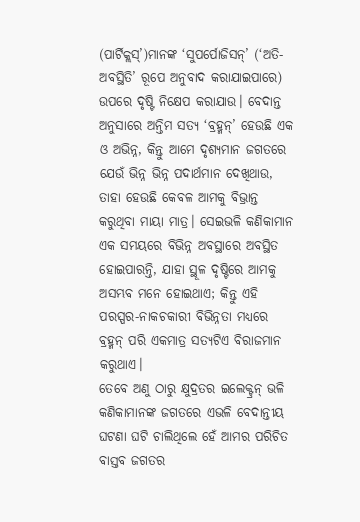(ପାର୍ଟିକ୍ଲସ୍’)ମାନଙ୍କ ‘ସୁପର୍ପୋଜିସନ୍’ (‘ଅତି-ଅବସ୍ଥିତି’ ରୂପେ ଅନୁବାଦ କରାଯାଇପାରେ) ଉପରେ ଦୃଷ୍ଟି ନିକ୍ଷେପ କରାଯାଉ। ବେଦାନ୍ତ ଅନୁସାରେ ଅନ୍ତିମ ସତ୍ୟ ‘ବ୍ରହ୍ମନ୍’ ହେଉଛି ଏକ ଓ ଅଭିନ୍ନ, କିନ୍ତୁ ଆମେ ଦୃଶ୍ୟମାନ ଜଗତରେ ଯେଉଁ ଭିନ୍ନ ଭିନ୍ନ ପଦାର୍ଥମାନ ଦେଖିଥାଉ, ତାହା ହେଉଛି କେବଳ ଆମକୁ ବିଭ୍ରାନ୍ତ କରୁଥିବା ମାୟା ମାତ୍ର। ସେଇଭଳି କଣିକାମାନ ଏକ ସମୟରେ ବିଭିନ୍ନ ଅବସ୍ଥାରେ ଅବସ୍ଥିତ ହୋଇପାରନ୍ତି, ଯାହା ସ୍ଥୂଳ ଦୃଷ୍ଟିରେ ଆମକୁ ଅସମ୍ଭବ ମନେ ହୋଇଥାଏ; କିନ୍ତୁ ଏହି ପରସ୍ପର-ନାକଚକାରୀ ବିଭିନ୍ନତା ମଧ୍ୟରେ ବ୍ରହ୍ମନ୍ ପରି ଏକମାତ୍ର ସତ୍ୟଟିଏ ବିରାଜମାନ କରୁଥାଏ।
ତେବେ ଅଣୁ ଠାରୁ କ୍ଷୁଦ୍ରତର ଇଲେକ୍ଟ୍ରନ୍ ଭଳି କଣିକାମାନଙ୍କ ଜଗତରେ ଏଭଳି ବେଦାନ୍ତୀୟ ଘଟଣା ଘଟି ଚାଲିଥିଲେ ହେଁ ଆମର ପରିଚିତ ବାସ୍ତବ ଜଗତର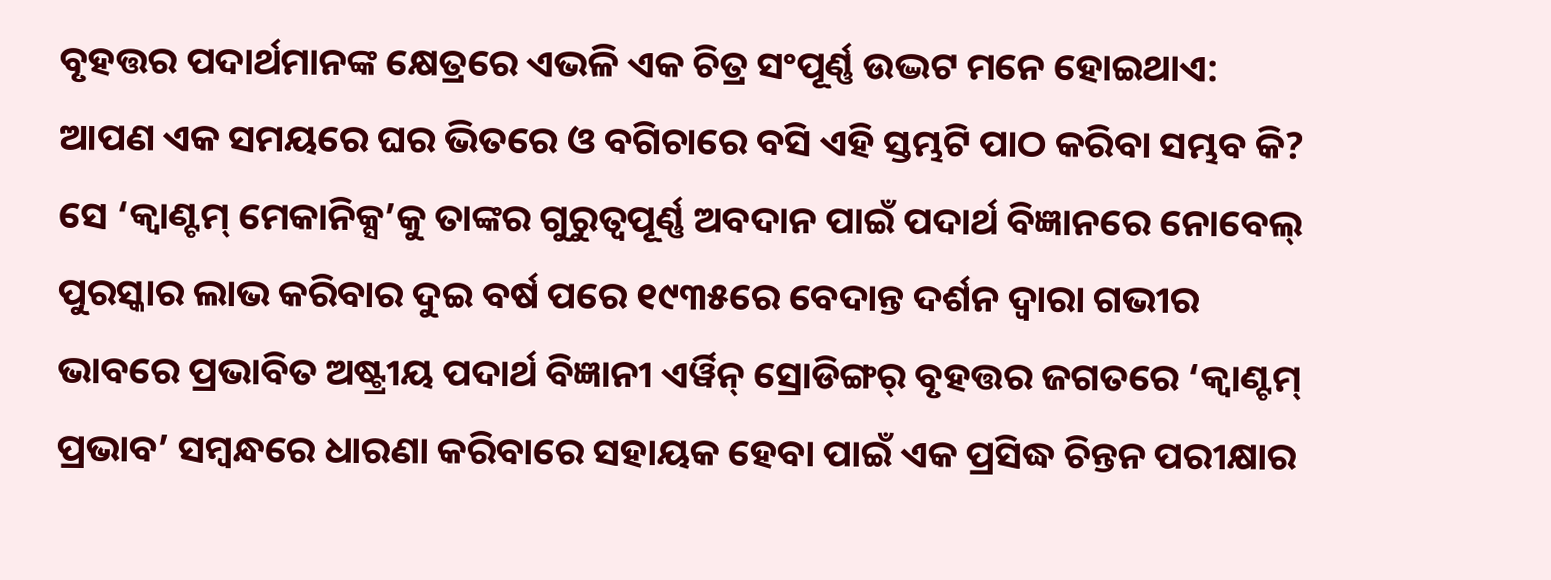ବୃହତ୍ତର ପଦାର୍ଥମାନଙ୍କ କ୍ଷେତ୍ରରେ ଏଭଳି ଏକ ଚିତ୍ର ସଂପୂର୍ଣ୍ଣ ଉଦ୍ଭଟ ମନେ ହୋଇଥାଏ: ଆପଣ ଏକ ସମୟରେ ଘର ଭିତରେ ଓ ବଗିଚାରେ ବସି ଏହି ସ୍ତମ୍ଭଟି ପାଠ କରିବା ସମ୍ଭବ କି? ସେ ‘କ୍ବାଣ୍ଟମ୍ ମେକାନିକ୍ସ’କୁ ତାଙ୍କର ଗୁରୁତ୍ବପୂର୍ଣ୍ଣ ଅବଦାନ ପାଇଁ ପଦାର୍ଥ ବିଜ୍ଞାନରେ ନୋବେଲ୍ ପୁରସ୍କାର ଲାଭ କରିବାର ଦୁଇ ବର୍ଷ ପରେ ୧୯୩୫ରେ ବେଦାନ୍ତ ଦର୍ଶନ ଦ୍ବାରା ଗଭୀର ଭାବରେ ପ୍ରଭାବିତ ଅଷ୍ଟ୍ରୀୟ ପଦାର୍ଥ ବିଜ୍ଞାନୀ ଏର୍ୱିନ୍ ସ୍ରୋଡିଙ୍ଗର୍ ବୃହତ୍ତର ଜଗତରେ ‘କ୍ବାଣ୍ଟମ୍ ପ୍ରଭାବ’ ସମ୍ବନ୍ଧରେ ଧାରଣା କରିବାରେ ସହାୟକ ହେବା ପାଇଁ ଏକ ପ୍ରସିଦ୍ଧ ଚିନ୍ତନ ପରୀକ୍ଷାର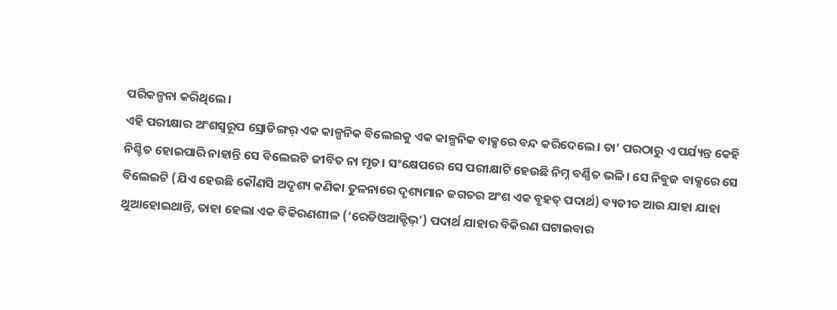ପରିକଳ୍ପନା କରିଥିଲେ।
ଏହି ପରୀକ୍ଷାର ଅଂଶସ୍ବରୂପ ସ୍ରୋଡିଙ୍ଗର୍ ଏକ କାଳ୍ପନିକ ବିଲେଇକୁ ଏକ କାଳ୍ପନିକ ବାକ୍ସରେ ବନ୍ଦ କରିଦେଲେ। ତା’ ପରଠାରୁ ଏ ପର୍ଯ୍ୟନ୍ତ କେହି ନିଶ୍ଚିତ ହୋଇପାରି ନାହାନ୍ତି ସେ ବିଲେଇଟି ଜୀବିତ ନା ମୃତ। ସଂକ୍ଷେପରେ ସେ ପରୀକ୍ଷାଟି ହେଉଛି ନିମ୍ନ ବର୍ଣ୍ଣିତ ଭଳି। ସେ ନିବୁଜ ବାକ୍ସରେ ସେ ବିଲେଇଟି (ଯିଏ ହେଉଛି କୌଣସି ଅଦୃଶ୍ୟ କଣିକା ତୁଳନାରେ ଦୃଶ୍ୟମାନ ଜଗତର ଅଂଶ ଏକ ବୃହତ୍ ପଦାର୍ଥ) ବ୍ୟତୀତ ଆଉ ଯାହା ଯାହା ଥୁଆହୋଇଥାନ୍ତି, ତାହା ହେଲା ଏକ ବିକିରଣଶୀଳ (‘ରେଡିଓଆକ୍ଟିଭ୍’) ପଦାର୍ଥ ଯାହାର ବିକିରଣ ଘଟାଇବାର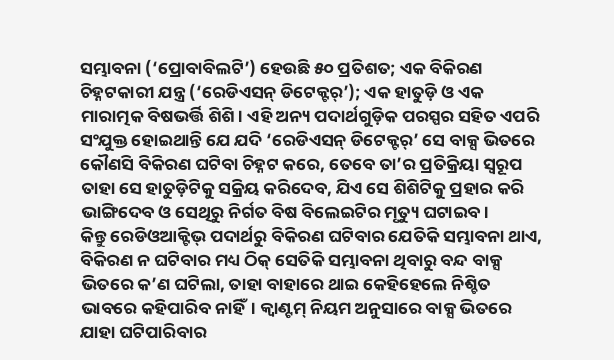ସମ୍ଭାବନା (‘ପ୍ରୋବାବିଲଟି’) ହେଉଛି ୫୦ ପ୍ରତିଶତ; ଏକ ବିକିରଣ ଚିହ୍ନଟକାରୀ ଯନ୍ତ୍ର (‘ରେଡିଏସନ୍ ଡିଟେକ୍ଟର୍’); ଏକ ହାତୁଡ଼ି ଓ ଏକ ମାରାତ୍ମକ ବିଷଭର୍ତ୍ତି ଶିଶି। ଏହି ଅନ୍ୟ ପଦାର୍ଥଗୁଡ଼ିକ ପରସ୍ପର ସହିତ ଏପରି ସଂଯୁକ୍ତ ହୋଇଥାନ୍ତି ଯେ ଯଦି ‘ରେଡିଏସନ୍ ଡିଟେକ୍ଟର୍’ ସେ ବାକ୍ସ ଭିତରେ କୌଣସି ବିକିରଣ ଘଟିବା ଚିହ୍ନଟ କରେ, ତେବେ ତା’ର ପ୍ରତିକ୍ରିୟା ସ୍ବରୂପ ତାହା ସେ ହାତୁଡ଼ିଟିକୁ ସକ୍ରିୟ କରିଦେବ, ଯିଏ ସେ ଶିଶିଟିକୁ ପ୍ରହାର କରି ଭାଙ୍ଗିଦେବ ଓ ସେଥିରୁ ନିର୍ଗତ ବିଷ ବିଲେଇଟିର ମୃତ୍ୟୁ ଘଟାଇବ।
କିନ୍ତୁ ରେଡିଓଆକ୍ଟିଭ୍ ପଦାର୍ଥରୁ ବିକିରଣ ଘଟିବାର ଯେତିକି ସମ୍ଭାବନା ଥାଏ, ବିକିରଣ ନ ଘଟିବାର ମଧ୍ୟ ଠିକ୍ ସେତିକି ସମ୍ଭାବନା ଥିବାରୁ ବନ୍ଦ ବାକ୍ସ ଭିତରେ କ’ଣ ଘଟିଲା, ତାହା ବାହାରେ ଥାଇ କେହିହେଲେ ନିଶ୍ଚିତ ଭାବରେ କହିପାରିବ ନାହିଁ। କ୍ବାଣ୍ଟମ୍ ନିୟମ ଅନୁସାରେ ବାକ୍ସ ଭିତରେ ଯାହା ଘଟିପାରିବାର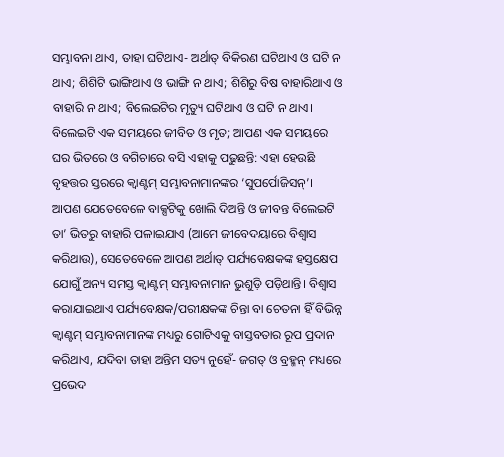ସମ୍ଭାବନା ଥାଏ, ତାହା ଘଟିଥାଏ- ଅର୍ଥାତ୍ ବିକିରଣ ଘଟିଥାଏ ଓ ଘଟି ନ ଥାଏ; ଶିଶିଟି ଭାଙ୍ଗିଥାଏ ଓ ଭାଙ୍ଗି ନ ଥାଏ; ଶିଶିରୁ ବିଷ ବାହାରିଥାଏ ଓ ବାହାରି ନ ଥାଏ; ବିଲେଇଟିର ମୃତ୍ୟୁ ଘଟିଥାଏ ଓ ଘଟି ନ ଥାଏ। ବିଲେଇଟି ଏକ ସମୟରେ ଜୀବିତ ଓ ମୃତ; ଆପଣ ଏକ ସମୟରେ ଘର ଭିତରେ ଓ ବଗିଚାରେ ବସି ଏହାକୁ ପଢୁଛନ୍ତି: ଏହା ହେଉଛି ବୃହତ୍ତର ସ୍ତରରେ କ୍ବାଣ୍ଟମ୍ ସମ୍ଭାବନାମାନଙ୍କର ‘ସୁପର୍ପୋଜିସନ୍’। ଆପଣ ଯେତେବେଳେ ବାକ୍ସଟିକୁ ଖୋଲି ଦିଅନ୍ତି ଓ ଜୀବନ୍ତ ବିଲେଇଟି ତା’ ଭିତରୁ ବାହାରି ପଳାଇଯାଏ (ଆମେ ଜୀବେଦୟାରେ ବିଶ୍ବାସ କରିଥାଉ), ସେତେବେଳେ ଆପଣ ଅର୍ଥାତ୍ ପର୍ଯ୍ୟବେକ୍ଷକଙ୍କ ହସ୍ତକ୍ଷେପ ଯୋଗୁଁ ଅନ୍ୟ ସମସ୍ତ କ୍ବାଣ୍ଟମ୍ ସମ୍ଭାବନାମାନ ଭୁଶୁଡ଼ି ପଡ଼ିଥାନ୍ତି। ବିଶ୍ବାସ କରାଯାଇଥାଏ ପର୍ଯ୍ୟବେକ୍ଷକ/ପରୀକ୍ଷକଙ୍କ ଚିନ୍ତା ବା ଚେତନା ହିଁ ବିଭିନ୍ନ କ୍ବାଣ୍ଟମ୍ ସମ୍ଭାବନାମାନଙ୍କ ମଧ୍ୟରୁ ଗୋଟିଏକୁ ବାସ୍ତବତାର ରୂପ ପ୍ରଦାନ କରିଥାଏ, ଯଦିବା ତାହା ଅନ୍ତିମ ସତ୍ୟ ନୁହେଁ- ଜଗତ୍ ଓ ବ୍ରହ୍ମନ୍ ମଧ୍ୟରେ ପ୍ରଭେଦ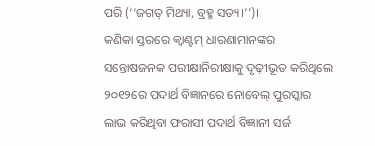ପରି (‘‘ଜଗତ୍ ମିଥ୍ୟା, ବ୍ରହ୍ମ ସତ୍ୟ।’’)।
କଣିକା ସ୍ତରରେ କ୍ବାଣ୍ଟମ୍ ଧାରଣାମାନଙ୍କର ସନ୍ତୋଷଜନକ ପରୀକ୍ଷାନିରୀକ୍ଷାକୁ ଦୃଢ଼ୀଭୂତ କରିଥିଲେ ୨୦୧୨ରେ ପଦାର୍ଥ ବିଜ୍ଞାନରେ ନୋବେଲ୍ ପୁରସ୍କାର ଲାଭ କରିଥିବା ଫରାସୀ ପଦାର୍ଥ ବିଜ୍ଞାନୀ ସର୍ଜ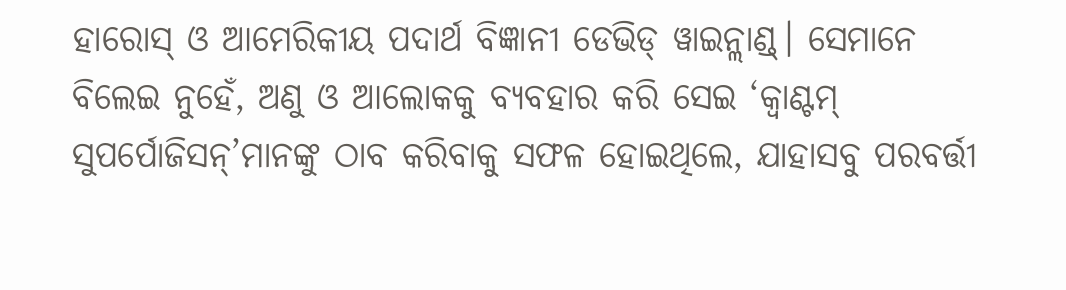ହାରୋସ୍ ଓ ଆମେରିକୀୟ ପଦାର୍ଥ ବିଜ୍ଞାନୀ ଡେଭିଡ୍ ୱାଇନ୍ଲାଣ୍ଡ୍। ସେମାନେ ବିଲେଇ ନୁହେଁ, ଅଣୁ ଓ ଆଲୋକକୁ ବ୍ୟବହାର କରି ସେଇ ‘କ୍ବାଣ୍ଟମ୍ ସୁପର୍ପୋଜିସନ୍’ମାନଙ୍କୁ ଠାବ କରିବାକୁ ସଫଳ ହୋଇଥିଲେ, ଯାହାସବୁ ପରବର୍ତ୍ତୀ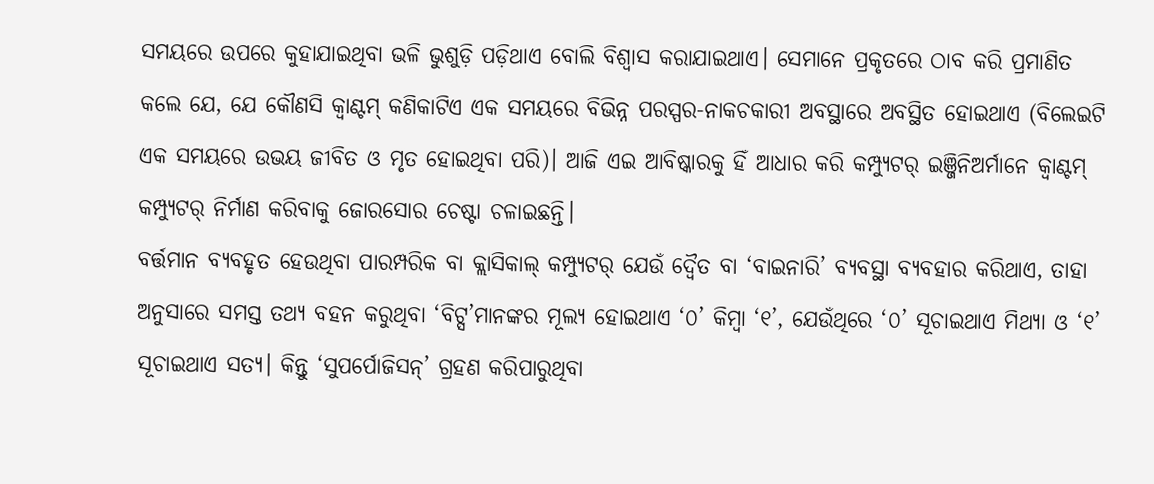ସମୟରେ ଉପରେ କୁହାଯାଇଥିବା ଭଳି ଭୁଶୁଡ଼ି ପଡ଼ିଥାଏ ବୋଲି ବିଶ୍ବାସ କରାଯାଇଥାଏ। ସେମାନେ ପ୍ରକୃତରେ ଠାବ କରି ପ୍ରମାଣିତ କଲେ ଯେ, ଯେ କୌଣସି କ୍ବାଣ୍ଟମ୍ କଣିକାଟିଏ ଏକ ସମୟରେ ବିଭିନ୍ନ ପରସ୍ପର-ନାକଚକାରୀ ଅବସ୍ଥାରେ ଅବସ୍ଥିତ ହୋଇଥାଏ (ବିଲେଇଟି ଏକ ସମୟରେ ଉଭୟ ଜୀବିତ ଓ ମୃତ ହୋଇଥିବା ପରି)। ଆଜି ଏଇ ଆବିଷ୍କାରକୁ ହିଁ ଆଧାର କରି କମ୍ପ୍ୟୁଟର୍ ଇଞ୍ଜିନିଅର୍ମାନେ କ୍ବାଣ୍ଟମ୍ କମ୍ପ୍ୟୁଟର୍ ନିର୍ମାଣ କରିବାକୁ ଜୋରସୋର ଚେଷ୍ଟା ଚଳାଇଛନ୍ତି।
ବର୍ତ୍ତମାନ ବ୍ୟବହୃତ ହେଉଥିବା ପାରମ୍ପରିକ ବା କ୍ଲାସିକାଲ୍ କମ୍ପ୍ୟୁଟର୍ ଯେଉଁ ଦ୍ବୈତ ବା ‘ବାଇନାରି’ ବ୍ୟବସ୍ଥା ବ୍ୟବହାର କରିଥାଏ, ତାହା ଅନୁସାରେ ସମସ୍ତ ତଥ୍ୟ ବହନ କରୁଥିବା ‘ବିଟ୍ସ’ମାନଙ୍କର ମୂଲ୍ୟ ହୋଇଥାଏ ‘୦’ କିମ୍ବା ‘୧’, ଯେଉଁଥିରେ ‘୦’ ସୂଚାଇଥାଏ ମିଥ୍ୟା ଓ ‘୧’ ସୂଚାଇଥାଏ ସତ୍ୟ। କିନ୍ତୁ ‘ସୁପର୍ପୋଜିସନ୍’ ଗ୍ରହଣ କରିପାରୁଥିବା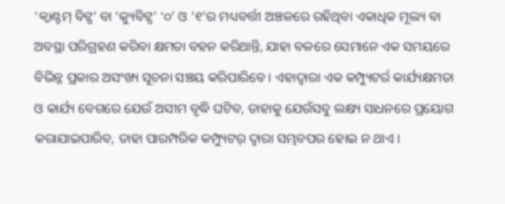‘କ୍ବାଣ୍ଟମ୍ ବିଟ୍ସ’ ବା ‘କ୍ୟୁବିଟ୍ସ’ ‘୦’ ଓ ‘୧’ର ମଧ୍ୟବର୍ତ୍ତୀ ଅଞ୍ଚଳରେ ରହିଥିବା ଏକାଧିକ ମୂଲ୍ୟ ବା ଅବସ୍ଥା ପରିଗ୍ରହଣ କରିବା କ୍ଷମତା ବହନ କରିଥାନ୍ତି, ଯାହା ବଳରେ ସେମାନେ ଏକ ସମୟରେ ବିଭିନ୍ନ ପ୍ରକାର ଅସଂଖ୍ୟ ସୂଚନା ସଞ୍ଚୟ କରିପାରିବେ। ଏହାଦ୍ବାରା ଏକ କମ୍ପ୍ୟୁଟର୍ର କାର୍ଯ୍ୟକ୍ଷମତା ଓ କାର୍ଯ୍ୟ ବେଗରେ ଯେଉଁ ଅସୀମ ବୃଦ୍ଧି ଘଟିବ, ତାହାକୁ ଯେଉଁସବୁ ଲକ୍ଷ୍ୟ ସାଧନରେ ପ୍ରୟୋଗ କରାଯାଇପାରିବ, ତାହା ପାରମ୍ପରିକ କମ୍ପ୍ୟୁଟର୍ ଦ୍ବାରା ସମ୍ଭବପର ହୋଇ ନ ଥାଏ।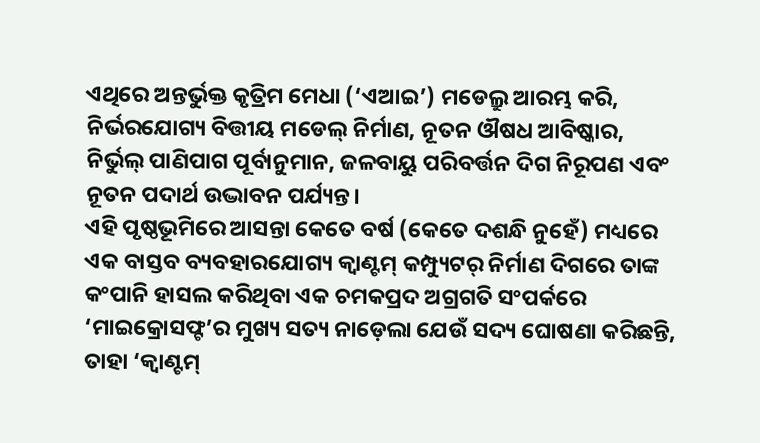ଏଥିରେ ଅନ୍ତର୍ଭୁକ୍ତ କୃତ୍ରିମ ମେଧା (‘ଏଆଇ’) ମଡେଲ୍ରୁ ଆରମ୍ଭ କରି, ନିର୍ଭରଯୋଗ୍ୟ ବିତ୍ତୀୟ ମଡେଲ୍ ନିର୍ମାଣ, ନୂତନ ଔଷଧ ଆବିଷ୍କାର, ନିର୍ଭୁଲ୍ ପାଣିପାଗ ପୂର୍ବାନୁମାନ, ଜଳବାୟୁ ପରିବର୍ତ୍ତନ ଦିଗ ନିରୂପଣ ଏବଂ ନୂତନ ପଦାର୍ଥ ଉଦ୍ଭାବନ ପର୍ଯ୍ୟନ୍ତ।
ଏହି ପୃଷ୍ଠଭୂମିରେ ଆସନ୍ତା କେତେ ବର୍ଷ (କେତେ ଦଶନ୍ଧି ନୁହେଁ) ମଧ୍ୟରେ ଏକ ବାସ୍ତବ ବ୍ୟବହାରଯୋଗ୍ୟ କ୍ବାଣ୍ଟମ୍ କମ୍ପ୍ୟୁଟର୍ ନିର୍ମାଣ ଦିଗରେ ତାଙ୍କ କଂପାନି ହାସଲ କରିଥିବା ଏକ ଚମକପ୍ରଦ ଅଗ୍ରଗତି ସଂପର୍କରେ ‘ମାଇକ୍ରୋସଫ୍ଟ’ର ମୁଖ୍ୟ ସତ୍ୟ ନାଡ଼େଲା ଯେଉଁ ସଦ୍ୟ ଘୋଷଣା କରିଛନ୍ତି, ତାହା ‘କ୍ବାଣ୍ଟମ୍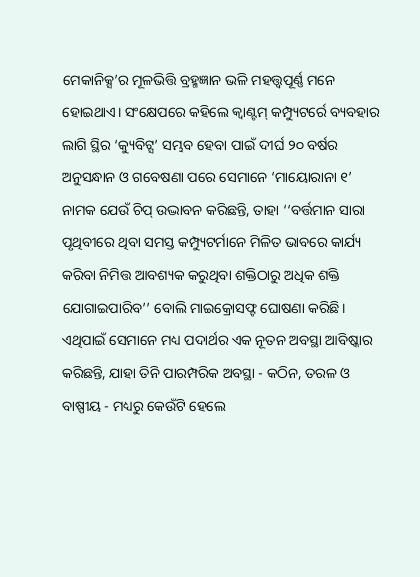ମେକାନିକ୍ସ’ର ମୂଳଭିତ୍ତି ବ୍ରହ୍ମଜ୍ଞାନ ଭଳି ମହତ୍ତ୍ବପୂର୍ଣ୍ଣ ମନେ ହୋଇଥାଏ। ସଂକ୍ଷେପରେ କହିଲେ କ୍ବାଣ୍ଟମ୍ କମ୍ପ୍ୟୁଟର୍ରେ ବ୍ୟବହାର ଲାଗି ସ୍ଥିର ‘କ୍ୟୁବିଟ୍ସ’ ସମ୍ଭବ ହେବା ପାଇଁ ଦୀର୍ଘ ୨୦ ବର୍ଷର ଅନୁସନ୍ଧାନ ଓ ଗବେଷଣା ପରେ ସେମାନେ ‘ମାୟୋରାନା ୧’ ନାମକ ଯେଉଁ ଚିପ୍ ଉଦ୍ଭାବନ କରିଛନ୍ତି, ତାହା ‘‘ବର୍ତ୍ତମାନ ସାରା ପୃଥିବୀରେ ଥିବା ସମସ୍ତ କମ୍ପ୍ୟୁଟର୍ମାନେ ମିଳିତ ଭାବରେ କାର୍ଯ୍ୟ କରିବା ନିମିତ୍ତ ଆବଶ୍ୟକ କରୁଥିବା ଶକ୍ତିଠାରୁ ଅଧିକ ଶକ୍ତି ଯୋଗାଇପାରିବ’’ ବୋଲି ମାଇକ୍ରୋସଫ୍ଟ ଘୋଷଣା କରିଛି। ଏଥିପାଇଁ ସେମାନେ ମଧ୍ୟ ପଦାର୍ଥର ଏକ ନୂତନ ଅବସ୍ଥା ଆବିଷ୍କାର କରିଛନ୍ତି, ଯାହା ତିନି ପାରମ୍ପରିକ ଅବସ୍ଥା - କଠିନ, ତରଳ ଓ ବାଷ୍ପୀୟ - ମଧ୍ୟରୁ କେଉଁଟି ହେଲେ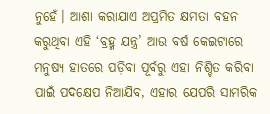ନୁହେଁ। ଆଶା କରାଯାଏ ଅପ୍ରମିତ କ୍ଷମତା ବହନ କରୁଥିବା ଏହି ‘ବ୍ରହ୍ମ ଯନ୍ତ୍ର’ ଆଉ ବର୍ଷ କେଇଟାରେ ମନୁଷ୍ୟ ହାତରେ ପଡ଼ିବା ପୂର୍ବରୁ ଏହା ନିଶ୍ଚିତ କରିବା ପାଇଁ ପଦକ୍ଷେପ ନିଆଯିବ, ଏହାର ଯେପରି ସାମରିକ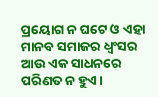ପ୍ରୟୋଗ ନ ଘଟେ ଓ ଏହା ମାନବ ସମାଜର ଧ୍ବଂସର ଆଉ ଏକ ସାଧନରେ ପରିଣତ ନ ହୁଏ।